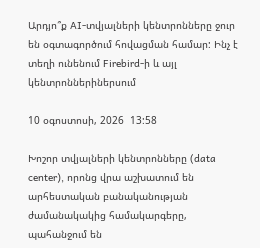Արդյո՞ք AI-տվյալների կենտրոնները ջուր են օգտագործում հովացման համար: Ինչ է տեղի ունենում Firebird-ի և այլ կենտրոններիներսում

10 օգոստոսի, 2026  13:58

Խոշոր տվյալների կենտրոնները (data center), որոնց վրա աշխատում են արհեստական բանականության ժամանակակից համակարգերը, պահանջում են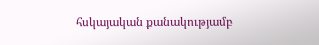հսկայական քանակությամբ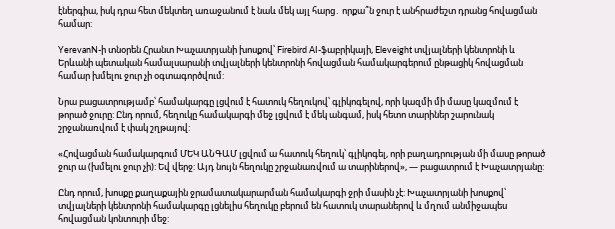էներգիա, իսկ դրա հետ մեկտեղ առաջանում է նաև մեկ այլ հարց․ որքա՞ն ջուր է անհրաժեշտ դրանց հովացման համար:

YerevanN-ի տնօրեն Հրանտ Խաչատրյանի խոսքով՝ Firebird AI-ֆաբրիկայի, Eleveight տվյալների կենտրոնի և Երևանի պետական համալսարանի տվյալների կենտրոնի հովացման համակարգերում ընթացիկ հովացման համար խմելու ջուր չի օգտագործվում:

Նրա բացատրությամբ՝ համակարգը լցվում է հատուկ հեղուկով՝ գլիկոգելով, որի կազմի մի մասը կազմում է թորած ջուրը: Ընդ որում, հեղուկը համակարգի մեջ լցվում է մեկ անգամ, իսկ հետո տարիներ շարունակ շրջանառվում է փակ շղթայով:

«Հովացման համակարգում ՄԵԿ ԱՆԳԱՄ լցվում ա հատուկ հեղուկ՝ գլիկոգել, որի բաղադրության մի մասը թորած ջուր ա (խմելու ջուր չի): Եվ վերջ: Այդ նույն հեղուկը շրջանառվում ա տարիներով», — բացատրում է Խաչատրյանը:

Ընդ որում, խոսքը քաղաքային ջրամատակարարման համակարգի ջրի մասին չէ: Խաչատրյանի խոսքով՝ տվյալների կենտրոնի համակարգը լցնելիս հեղուկը բերում են հատուկ տարաներով և մղում անմիջապես հովացման կոնտուրի մեջ: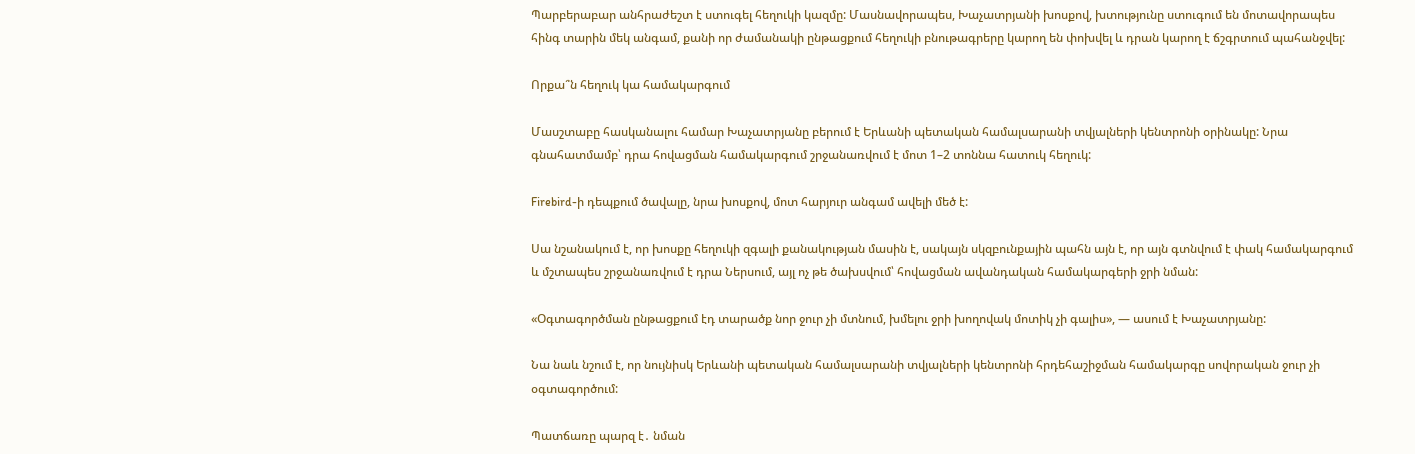Պարբերաբար անհրաժեշտ է ստուգել հեղուկի կազմը: Մասնավորապես, Խաչատրյանի խոսքով, խտությունը ստուգում են մոտավորապես հինգ տարին մեկ անգամ, քանի որ ժամանակի ընթացքում հեղուկի բնութագրերը կարող են փոխվել և դրան կարող է ճշգրտում պահանջվել:

Որքա՞ն հեղուկ կա համակարգում

Մասշտաբը հասկանալու համար Խաչատրյանը բերում է Երևանի պետական համալսարանի տվյալների կենտրոնի օրինակը: Նրա գնահատմամբ՝ դրա հովացման համակարգում շրջանառվում է մոտ 1–2 տոննա հատուկ հեղուկ:

Firebird-ի դեպքում ծավալը, նրա խոսքով, մոտ հարյուր անգամ ավելի մեծ է:

Սա նշանակում է, որ խոսքը հեղուկի զգալի քանակության մասին է, սակայն սկզբունքային պահն այն է, որ այն գտնվում է փակ համակարգում և մշտապես շրջանառվում է դրա Ներսում, այլ ոչ թե ծախսվում՝ հովացման ավանդական համակարգերի ջրի նման:

«Օգտագործման ընթացքում էդ տարածք նոր ջուր չի մտնում, խմելու ջրի խողովակ մոտիկ չի գալիս», — ասում է Խաչատրյանը:

Նա նաև նշում է, որ նույնիսկ Երևանի պետական համալսարանի տվյալների կենտրոնի հրդեհաշիջման համակարգը սովորական ջուր չի օգտագործում:

Պատճառը պարզ է․ նման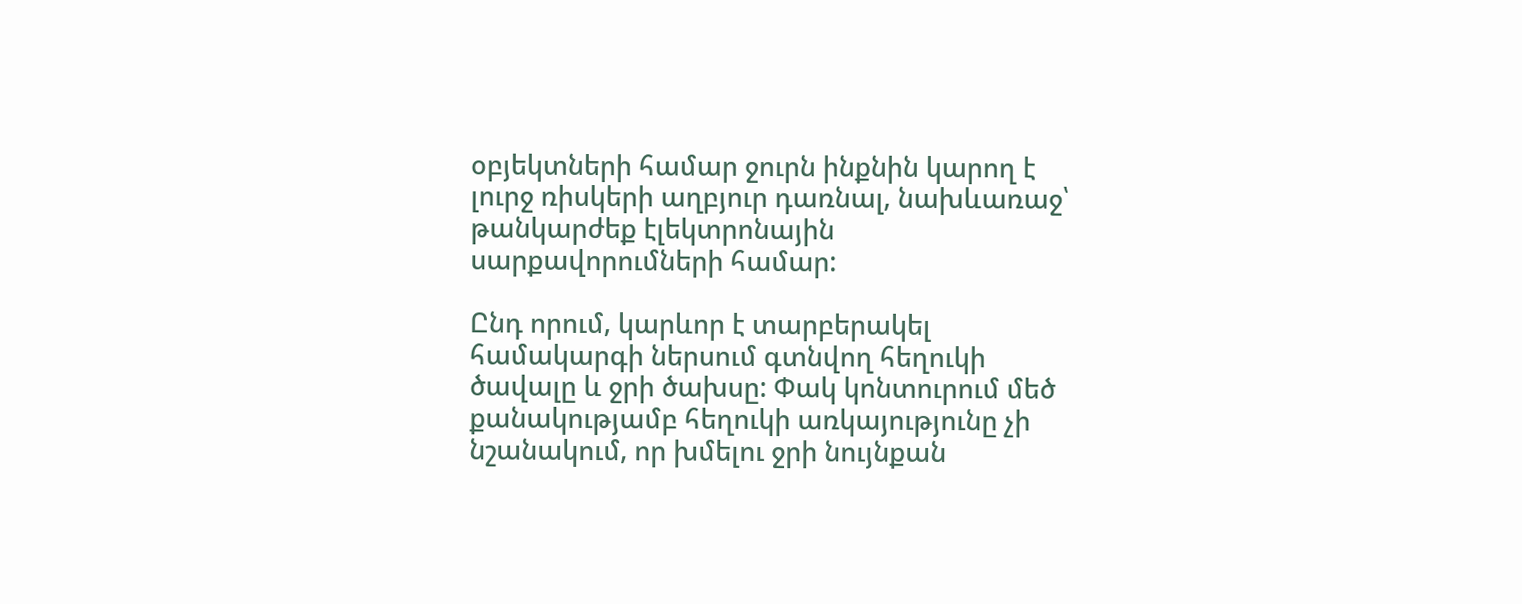օբյեկտների համար ջուրն ինքնին կարող է լուրջ ռիսկերի աղբյուր դառնալ, նախևառաջ՝ թանկարժեք էլեկտրոնային սարքավորումների համար:

Ընդ որում, կարևոր է տարբերակել համակարգի ներսում գտնվող հեղուկի ծավալը և ջրի ծախսը: Փակ կոնտուրում մեծ քանակությամբ հեղուկի առկայությունը չի նշանակում, որ խմելու ջրի նույնքան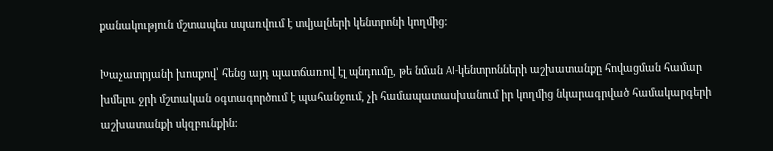քանակություն մշտապես սպառվում է տվյալների կենտրոնի կողմից:

Խաչատրյանի խոսքով՝ հենց այդ պատճառով էլ պնդումը, թե նման AI-կենտրոնների աշխատանքը հովացման համար խմելու ջրի մշտական օգտագործում է պահանջում, չի համապատասխանում իր կողմից նկարագրված համակարգերի աշխատանքի սկզբունքին: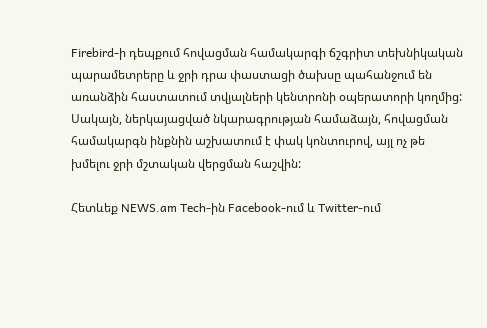Firebird-ի դեպքում հովացման համակարգի ճշգրիտ տեխնիկական պարամետրերը և ջրի դրա փաստացի ծախսը պահանջում են առանձին հաստատում տվյալների կենտրոնի օպերատորի կողմից: Սակայն, ներկայացված նկարագրության համաձայն, հովացման համակարգն ինքնին աշխատում է փակ կոնտուրով, այլ ոչ թե խմելու ջրի մշտական վերցման հաշվին:

Հետևեք NEWS.am Tech-ին Facebook-ում և Twitter-ում